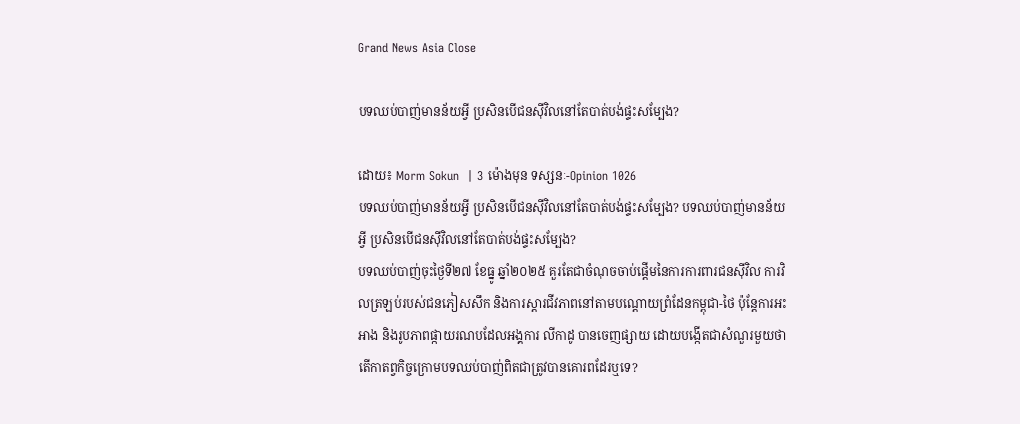Grand News Asia Close

បទឈប់បាញ់មានន័យអ្វី ប្រសិនបើជនស៊ីវិលនៅតែបាត់បង់ផ្ទះសម្បែង?

ដោយ៖ Morm Sokun  | 3 ម៉ោងមុន ទស្សនៈ-Opinion 1026
បទឈប់បាញ់មានន័យអ្វី ប្រសិនបើជនស៊ីវិលនៅតែបាត់បង់ផ្ទះសម្បែង? បទឈប់បាញ់មានន័យអ្វី ប្រសិនបើជនស៊ីវិលនៅតែបាត់បង់ផ្ទះសម្បែង?
បទឈប់បាញ់ចុះថ្ងៃទី២៧ ខែធ្នូ ឆ្នាំ២០២៥ គួរតែជាចំណុចចាប់ផ្តើមនៃការការពារជនស៊ីវិល ការវិលត្រឡប់របស់ជនភៀសសឹក និងការស្តារជីវភាពនៅតាមបណ្តោយព្រំដែនកម្ពុជា-ថៃ ប៉ុន្តែការអះអាង និងរូបភាពផ្កាយរណបដែលអង្គការ លីកាដូ បានចេញផ្សាយ ដោយបង្កើតជាសំណួរមួយថា តើកាតព្វកិច្ចក្រោមបទឈប់បាញ់ពិតជាត្រូវបានគោរពដែរឬទេ?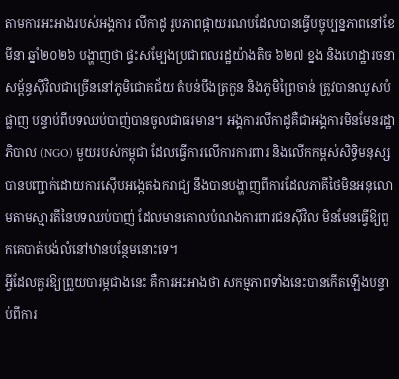តាមការអះអាងរបស់អង្គការ លីកាដូ រូបភាពផ្កាយរណបដែលបានធ្វើបច្ចុប្បន្នភាពនៅខែមីនា ឆ្នាំ២០២៦ បង្ហាញថា ផ្ទះសម្បែងប្រជាពលរដ្ឋយ៉ាងតិច ៦២៧ ខ្នង និងហេដ្ឋារចនាសម្ព័ន្ធស៊ីវិលជាច្រើននៅភូមិជោគជ័យ តំបន់បឹងត្រកួន និងភូមិព្រៃចាន់ ត្រូវបានឈូសបំផ្លាញ បន្ទាប់ពីបទឈប់បាញ់បានចូលជាធរមាន។ អង្គការលីកាដូគឺជាអង្គការមិនមែនរដ្ឋាភិបាល (NGO) មួយរបស់កម្ពុជា ដែលធ្វើការលើការការពារ និងលើកកម្ពស់សិទ្ធិមនុស្សបានបញ្ជាក់ដោយការស៊ើបអង្កេតឯករាជ្យ នឹងបានបង្ហាញពីការដែលភាគីថៃមិនអនុលោមតាមស្មារតីនៃបទឈប់បាញ់ ដែលមានគោលបំណងការពារជនស៊ីវិល មិនមែនធ្វើឱ្យពួកគេបាត់បង់លំនៅឋានបន្ថែមនោះទេ។
អ្វីដែលគួរឱ្យព្រួយបារម្ភជាងនេះ គឺការអះអាងថា សកម្មភាពទាំងនេះបានកើតឡើងបន្ទាប់ពីការ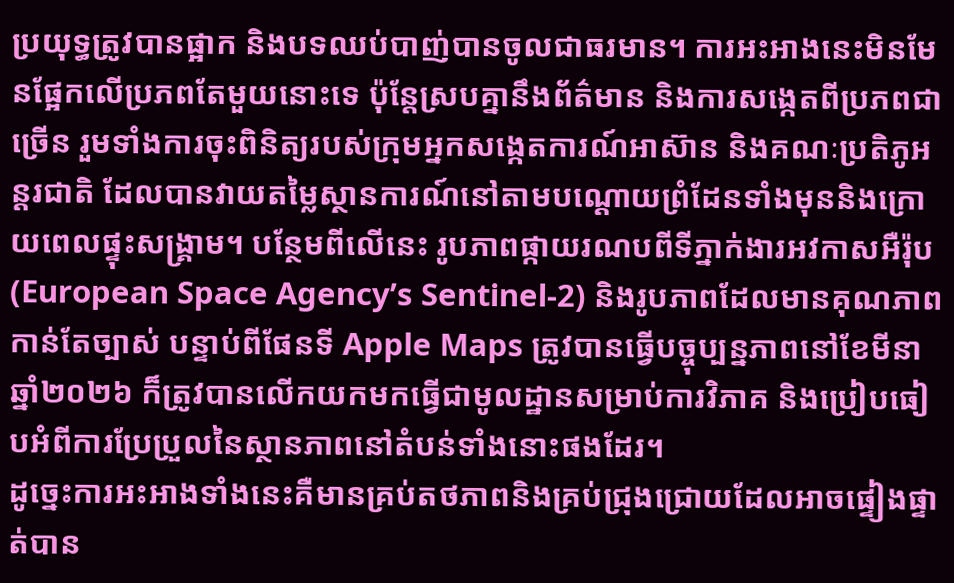ប្រយុទ្ធត្រូវបានផ្អាក និងបទឈប់បាញ់បានចូលជាធរមាន។ ការអះអាងនេះមិនមែនផ្អែកលើប្រភពតែមួយនោះទេ ប៉ុន្តែស្របគ្នានឹងព័ត៌មាន និងការសង្កេតពីប្រភពជាច្រើន រួមទាំងការចុះពិនិត្យរបស់ក្រុមអ្នកសង្កេតការណ៍អាស៊ាន និងគណៈប្រតិភូអន្តរជាតិ ដែលបានវាយតម្លៃស្ថានការណ៍នៅតាមបណ្តោយព្រំដែនទាំងមុននិងក្រោយពេលផ្ទុះសង្គ្រាម។ បន្ថែមពីលើនេះ រូបភាពផ្កាយរណបពីទីភ្នាក់ងារអវកាសអឺរ៉ុប (European Space Agency’s Sentinel-2) និងរូបភាពដែលមានគុណភាពកាន់តែច្បាស់ បន្ទាប់ពីផែនទី Apple Maps ត្រូវបានធ្វើបច្ចុប្បន្នភាពនៅខែមីនា ឆ្នាំ២០២៦ ក៏ត្រូវបានលើកយកមកធ្វើជាមូលដ្ឋានសម្រាប់ការវិភាគ និងប្រៀបធៀបអំពីការប្រែប្រួលនៃស្ថានភាពនៅតំបន់ទាំងនោះផងដែរ។
ដូច្នេះការអះអាងទាំងនេះគឺមានគ្រប់តថភាពនិងគ្រប់ជ្រុងជ្រោយដែលអាចផ្ទៀងផ្ទាត់បាន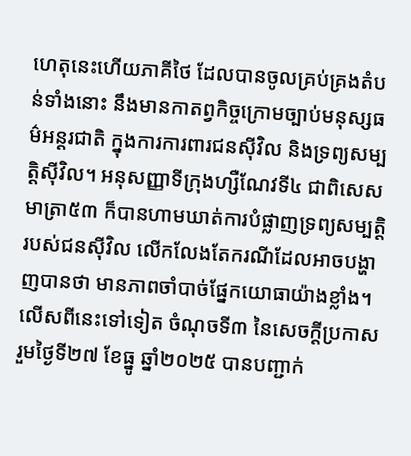ហេតុនេះហើយភាគីថៃ ដែលបានចូលគ្រប់គ្រងតំបន់ទាំងនោះ នឹងមានកាតព្វកិច្ចក្រោមច្បាប់មនុស្សធម៌អន្តរជាតិ ក្នុងការការពារជនស៊ីវិល និងទ្រព្យសម្បត្តិស៊ីវិល។ អនុសញ្ញាទីក្រុងហ្សឺណែវទី៤ ជាពិសេសមាត្រា៥៣ ក៏បានហាមឃាត់ការបំផ្លាញទ្រព្យសម្បត្តិរបស់ជនស៊ីវិល លើកលែងតែករណីដែលអាចបង្ហាញបានថា មានភាពចាំបាច់ផ្នែកយោធាយ៉ាងខ្លាំង។
លើសពីនេះទៅទៀត ចំណុចទី៣ នៃសេចក្តីប្រកាសរួមថ្ងៃទី២៧ ខែធ្នូ ឆ្នាំ២០២៥ បានបញ្ជាក់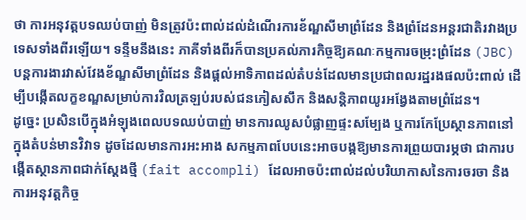ថា ការអនុវត្តបទឈប់បាញ់ មិនត្រូវប៉ះពាល់ដល់ដំណើរការខ័ណ្ឌសីមាព្រំដែន និងព្រំដែនអន្តរជាតិរវាងប្រទេសទាំងពីរឡើយ។ ទន្ទឹមនឹងនេះ ភាគីទាំងពីរក៏បានប្រគល់ភារកិច្ចឱ្យគណៈកម្មការចម្រុះព្រំដែន (JBC) បន្តការងារវាស់វែងខ័ណ្ឌសីមាព្រំដែន និងផ្តល់អាទិភាពដល់តំបន់ដែលមានប្រជាពលរដ្ឋរងផលប៉ះពាល់ ដើម្បីបង្កើតលក្ខខណ្ឌសម្រាប់ការវិលត្រឡប់របស់ជនភៀសសឹក និងសន្តិភាពយូរអង្វែងតាមព្រំដែន។
ដូច្នេះ ប្រសិនបើក្នុងអំឡុងពេលបទឈប់បាញ់ មានការឈូសបំផ្លាញផ្ទះសម្បែង ឬការកែប្រែស្ថានភាពនៅក្នុងតំបន់មានវិវាទ ដូចដែលមានការអះអាង សកម្មភាពបែបនេះអាចបង្កឱ្យមានការព្រួយបារម្ភថា ជាការបង្កើតស្ថានភាពជាក់ស្តែងថ្មី (fait accompli) ដែលអាចប៉ះពាល់ដល់បរិយាកាសនៃការចរចា និងការអនុវត្តកិច្ច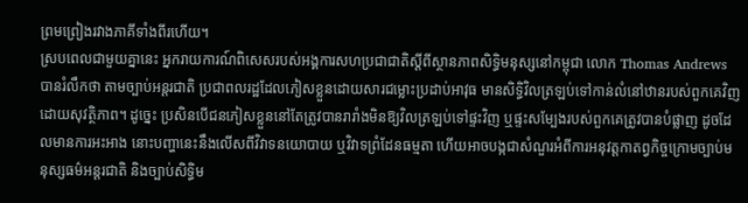ព្រមព្រៀងរវាងភាគីទាំងពីរហើយ។
ស្របពេលជាមួយគ្នានេះ អ្នករាយការណ៍ពិសេសរបស់អង្គការសហប្រជាជាតិស្តីពីស្ថានភាពសិទ្ធិមនុស្សនៅកម្ពុជា លោក Thomas Andrews បានរំលឹកថា តាមច្បាប់អន្តរជាតិ ប្រជាពលរដ្ឋដែលភៀសខ្លួនដោយសារជម្លោះប្រដាប់អាវុធ មានសិទ្ធិវិលត្រឡប់ទៅកាន់លំនៅឋានរបស់ពួកគេវិញដោយសុវត្ថិភាព។ ដូច្នេះ ប្រសិនបើជនភៀសខ្លួននៅតែត្រូវបានរារាំងមិនឱ្យវិលត្រឡប់ទៅផ្ទះវិញ ឬផ្ទះសម្បែងរបស់ពួកគេត្រូវបានបំផ្លាញ ដូចដែលមានការអះអាង នោះបញ្ហានេះនឹងលើសពីវិវាទនយោបាយ ឬវិវាទព្រំដែនធម្មតា ហើយអាចបង្កជាសំណួរអំពីការអនុវត្តកាតព្វកិច្ចក្រោមច្បាប់មនុស្សធម៌អន្តរជាតិ និងច្បាប់សិទ្ធិម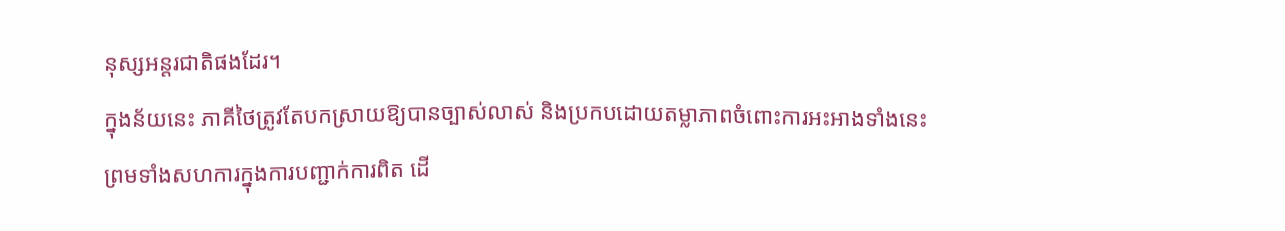នុស្សអន្តរជាតិផងដែរ។
ក្នុងន័យនេះ ភាគីថៃត្រូវតែបកស្រាយឱ្យបានច្បាស់លាស់ និងប្រកបដោយតម្លាភាពចំពោះការអះអាងទាំងនេះ ព្រមទាំងសហការក្នុងការបញ្ជាក់ការពិត ដើ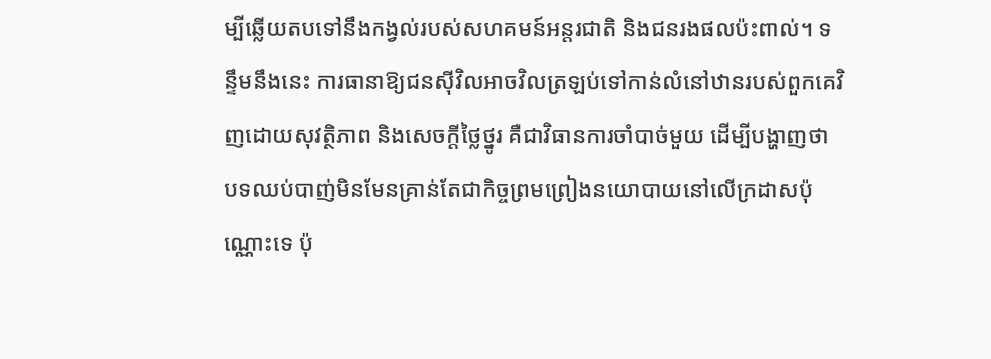ម្បីឆ្លើយតបទៅនឹងកង្វល់របស់សហគមន៍អន្តរជាតិ និងជនរងផលប៉ះពាល់។ ទន្ទឹមនឹងនេះ ការធានាឱ្យជនស៊ីវិលអាចវិលត្រឡប់ទៅកាន់លំនៅឋានរបស់ពួកគេវិញដោយសុវត្ថិភាព និងសេចក្តីថ្លៃថ្នូរ គឺជាវិធានការចាំបាច់មួយ ដើម្បីបង្ហាញថា បទឈប់បាញ់មិនមែនគ្រាន់តែជាកិច្ចព្រមព្រៀងនយោបាយនៅលើក្រដាសប៉ុណ្ណោះទេ ប៉ុ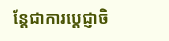ន្តែជាការប្តេជ្ញាចិ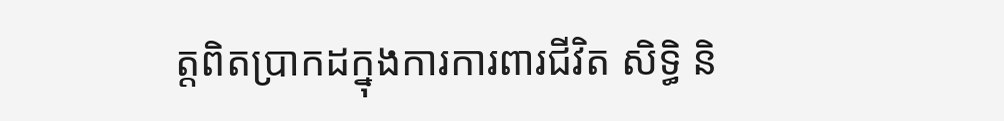ត្តពិតប្រាកដក្នុងការការពារជីវិត សិទ្ធិ និ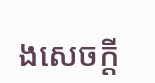ងសេចក្តី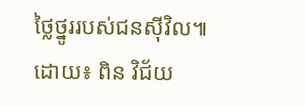ថ្លៃថ្នូររបស់ជនស៊ីវិល៕
ដោយ៖ ពិន វិជ័យ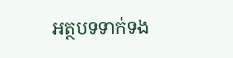អត្ថបទទាក់ទង